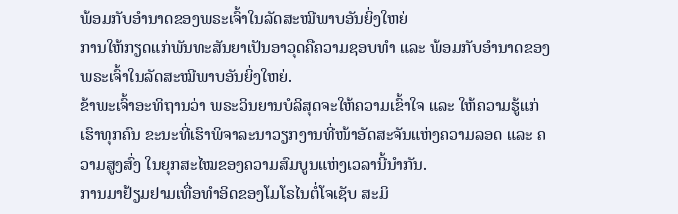ພ້ອມກັບອຳນາດຂອງພຣະເຈົ້າໃນລັດສະໝີພາບອັນຍິ່ງໃຫຍ່
ການໃຫ້ກຽດແກ່ພັນທະສັນຍາເປັນອາວຸດຄືຄວາມຊອບທຳ ແລະ ພ້ອມກັບອຳນາດຂອງພຣະເຈົ້າໃນລັດສະໝີພາບອັນຍິ່ງໃຫຍ່.
ຂ້າພະເຈົ້າອະທິຖານວ່າ ພຣະວິນຍານບໍລິສຸດຈະໃຫ້ຄວາມເຂົ້າໃຈ ແລະ ໃຫ້ຄວາມຮູ້ແກ່ເຮົາທຸກຄົນ ຂະນະທີ່ເຮົາພິຈາລະນາວຽກງານທີ່ໜ້າອັດສະຈັນແຫ່ງຄວາມລອດ ແລະ ຄວາມສູງສົ່ງ ໃນຍຸກສະໄໝຂອງຄວາມສົມບູນແຫ່ງເວລານີ້ນຳກັນ.
ການມາຢ້ຽມຢາມເທື່ອທຳອິດຂອງໂມໂຣໄນຕໍ່ໂຈເຊັບ ສະມິ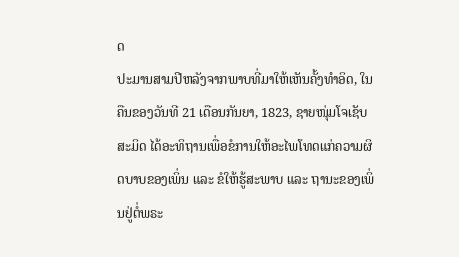ດ
ປະມານສາມປີຫລັງຈາກພາບທີ່ມາໃຫ້ເຫັນຄັ້ງທຳອິດ, ໃນຄືນຂອງວັນທີ 21 ເດືອນກັນຍາ, 1823, ຊາຍໜຸ່ມໂຈເຊັບ ສະມິດ ໄດ້ອະທິຖານເພື່ອຂໍການໃຫ້ອະໄພໂທດແກ່ຄວາມຜິດບາບຂອງເພິ່ນ ແລະ ຂໍໃຫ້ຮູ້ສະພາບ ແລະ ຖານະຂອງເພິ່ນຢູ່ຕໍ່ພຣະ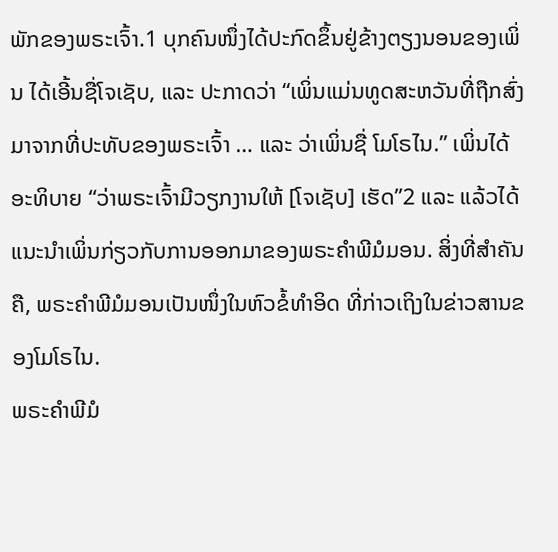ພັກຂອງພຣະເຈົ້າ.1 ບຸກຄົນໜຶ່ງໄດ້ປະກົດຂຶ້ນຢູ່ຂ້າງຕຽງນອນຂອງເພິ່ນ ໄດ້ເອີ້ນຊື່ໂຈເຊັບ, ແລະ ປະກາດວ່າ “ເພິ່ນແມ່ນທູດສະຫວັນທີ່ຖືກສົ່ງມາຈາກທີ່ປະທັບຂອງພຣະເຈົ້າ … ແລະ ວ່າເພິ່ນຊື່ ໂມໂຣໄນ.” ເພິ່ນໄດ້ອະທິບາຍ “ວ່າພຣະເຈົ້າມີວຽກງານໃຫ້ [ໂຈເຊັບ] ເຮັດ”2 ແລະ ແລ້ວໄດ້ແນະນຳເພິ່ນກ່ຽວກັບການອອກມາຂອງພຣະຄຳພີມໍມອນ. ສິ່ງທີ່ສຳຄັນຄື, ພຣະຄຳພີມໍມອນເປັນໜຶ່ງໃນຫົວຂໍ້ທຳອິດ ທີ່ກ່າວເຖິງໃນຂ່າວສານຂອງໂມໂຣໄນ.
ພຣະຄຳພີມໍ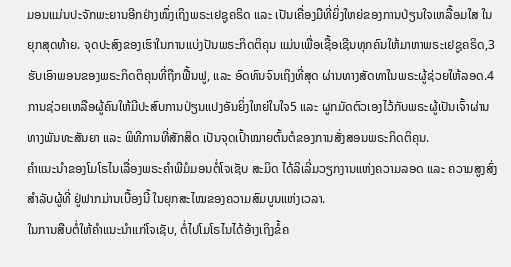ມອນແມ່ນປະຈັກພະຍານອີກຢ່າງໜຶ່ງເຖິງພຣະເຢຊູຄຣິດ ແລະ ເປັນເຄື່ອງມືທີ່ຍິ່ງໃຫຍ່ຂອງການປ່ຽນໃຈເຫລື້ອມໃສ ໃນຍຸກສຸດທ້າຍ. ຈຸດປະສົງຂອງເຮົາໃນການແບ່ງປັນພຣະກິດຕິຄຸນ ແມ່ນເພື່ອເຊື້ອເຊີນທຸກຄົນໃຫ້ມາຫາພຣະເຢຊູຄຣິດ,3 ຮັບເອົາພອນຂອງພຣະກິດຕິຄຸນທີ່ຖືກຟື້ນຟູ, ແລະ ອົດທົນຈົນເຖິງທີ່ສຸດ ຜ່ານທາງສັດທາໃນພຣະຜູ້ຊ່ວຍໃຫ້ລອດ.4 ການຊ່ວຍເຫລືອຜູ້ຄົນໃຫ້ມີປະສົບການປ່ຽນແປງອັນຍິ່ງໃຫຍ່ໃນໃຈ5 ແລະ ຜູກມັດຕົວເອງໄວ້ກັບພຣະຜູ້ເປັນເຈົ້າຜ່ານທາງພັນທະສັນຍາ ແລະ ພິທີການທີ່ສັກສິດ ເປັນຈຸດເປົ້າໝາຍຕົ້ນຕໍຂອງການສັ່ງສອນພຣະກິດຕິຄຸນ.
ຄຳແນະນຳຂອງໂມໂຣໄນເລື່ອງພຣະຄຳພີມໍມອນຕໍ່ໂຈເຊັບ ສະມິດ ໄດ້ລິເລີ່ມວຽກງານແຫ່ງຄວາມລອດ ແລະ ຄວາມສູງສົ່ງສຳລັບຜູ້ທີ່ ຢູ່ຟາກມ່ານເບື້ອງນີ້ ໃນຍຸກສະໄໝຂອງຄວາມສົມບູນແຫ່ງເວລາ.
ໃນການສືບຕໍ່ໃຫ້ຄຳແນະນຳແກ່ໂຈເຊັບ, ຕໍ່ໄປໂມໂຣໄນໄດ້ອ້າງເຖິງຂໍ້ຄ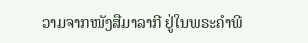ວາມຈາກໜັງສືມາລາກີ ຢູ່ໃນພຣະຄຳພີ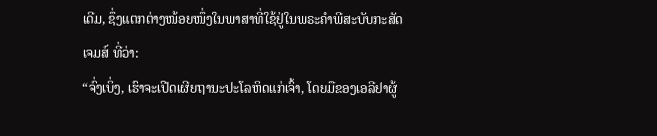ເດີມ, ຊຶ່ງແຕກຕ່າງໜ້ອຍໜຶ່ງໃນພາສາທີ່ໃຊ້ຢູ່ໃນພຣະຄຳພີສະບັບກະສັດເຈມສ໌ ທີ່ວ່າ:
“ຈົ່ງເບິ່ງ, ເຮົາຈະເປີດເຜີຍຖານະປະໂລຫິດແກ່ເຈົ້າ, ໂດຍມືຂອງເອລີຢາຜູ້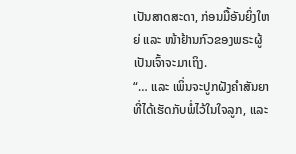ເປັນສາດສະດາ, ກ່ອນມື້ອັນຍິ່ງໃຫຍ່ ແລະ ໜ້າຢ້ານກົວຂອງພຣະຜູ້ເປັນເຈົ້າຈະມາເຖິງ.
“… ແລະ ເພິ່ນຈະປູກຝັງຄຳສັນຍາທີ່ໄດ້ເຮັດກັບພໍ່ໄວ້ໃນໃຈລູກ, ແລະ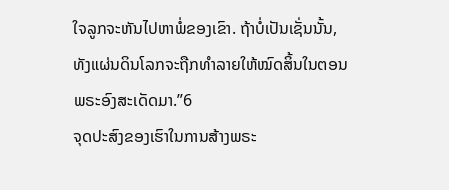ໃຈລູກຈະຫັນໄປຫາພໍ່ຂອງເຂົາ. ຖ້າບໍ່ເປັນເຊັ່ນນັ້ນ, ທັງແຜ່ນດິນໂລກຈະຖືກທຳລາຍໃຫ້ໝົດສິ້ນໃນຕອນພຣະອົງສະເດັດມາ.”6
ຈຸດປະສົງຂອງເຮົາໃນການສ້າງພຣະ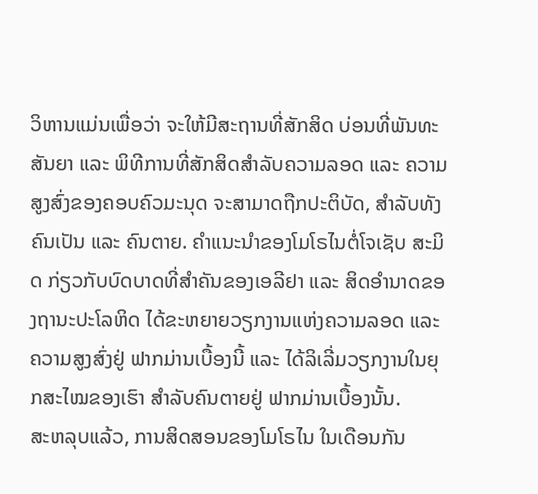ວິຫານແມ່ນເພື່ອວ່າ ຈະໃຫ້ມີສະຖານທີ່ສັກສິດ ບ່ອນທີ່ພັນທະສັນຍາ ແລະ ພິທີການທີ່ສັກສິດສຳລັບຄວາມລອດ ແລະ ຄວາມສູງສົ່ງຂອງຄອບຄົວມະນຸດ ຈະສາມາດຖືກປະຕິບັດ, ສຳລັບທັງຄົນເປັນ ແລະ ຄົນຕາຍ. ຄຳແນະນຳຂອງໂມໂຣໄນຕໍ່ໂຈເຊັບ ສະມິດ ກ່ຽວກັບບົດບາດທີ່ສຳຄັນຂອງເອລີຢາ ແລະ ສິດອຳນາດຂອງຖານະປະໂລຫິດ ໄດ້ຂະຫຍາຍວຽກງານແຫ່ງຄວາມລອດ ແລະ ຄວາມສູງສົ່ງຢູ່ ຟາກມ່ານເບື້ອງນີ້ ແລະ ໄດ້ລິເລີ່ມວຽກງານໃນຍຸກສະໄໝຂອງເຮົາ ສຳລັບຄົນຕາຍຢູ່ ຟາກມ່ານເບື້ອງນັ້ນ.
ສະຫລຸບແລ້ວ, ການສິດສອນຂອງໂມໂຣໄນ ໃນເດືອນກັນ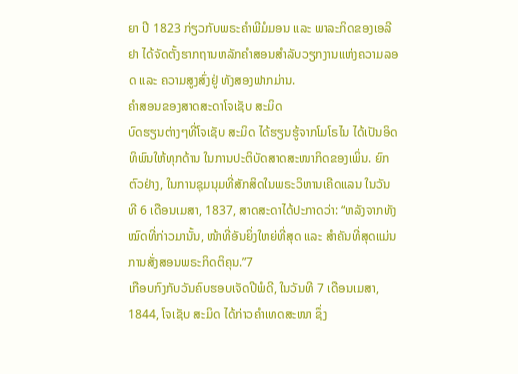ຍາ ປີ 1823 ກ່ຽວກັບພຣະຄຳພີມໍມອນ ແລະ ພາລະກິດຂອງເອລີຢາ ໄດ້ຈັດຕັ້ງຮາກຖານຫລັກຄຳສອນສຳລັບວຽກງານແຫ່ງຄວາມລອດ ແລະ ຄວາມສູງສົ່ງຢູ່ ທັງສອງຟາກມ່ານ.
ຄຳສອນຂອງສາດສະດາໂຈເຊັບ ສະມິດ
ບົດຮຽນຕ່າງໆທີ່ໂຈເຊັບ ສະມິດ ໄດ້ຮຽນຮູ້ຈາກໂມໂຣໄນ ໄດ້ເປັນອິດທິພົນໃຫ້ທຸກດ້ານ ໃນການປະຕິບັດສາດສະໜາກິດຂອງເພິ່ນ. ຍົກຕົວຢ່າງ, ໃນການຊຸມນຸມທີ່ສັກສິດໃນພຣະວິຫານເຄີດແລນ ໃນວັນທີ 6 ເດືອນເມສາ, 1837, ສາດສະດາໄດ້ປະກາດວ່າ: “ຫລັງຈາກທັງໝົດທີ່ກ່າວມານັ້ນ, ໜ້າທີ່ອັນຍິ່ງໃຫຍ່ທີ່ສຸດ ແລະ ສຳຄັນທີ່ສຸດແມ່ນການສັ່ງສອນພຣະກິດຕິຄຸນ.”7
ເກືອບກົງກັບວັນຄົບຮອບເຈັດປີພໍດີ, ໃນວັນທີ 7 ເດືອນເມສາ, 1844, ໂຈເຊັບ ສະມິດ ໄດ້ກ່າວຄຳເທດສະໜາ ຊຶ່ງ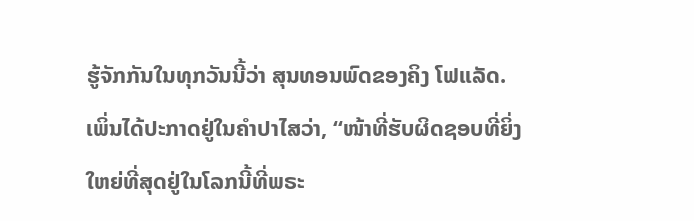ຮູ້ຈັກກັນໃນທຸກວັນນີ້ວ່າ ສຸນທອນພົດຂອງຄິງ ໂຟແລັດ. ເພິ່ນໄດ້ປະກາດຢູ່ໃນຄຳປາໄສວ່າ, “ໜ້າທີ່ຮັບຜິດຊອບທີ່ຍິ່ງໃຫຍ່ທີ່ສຸດຢູ່ໃນໂລກນີ້ທີ່ພຣະ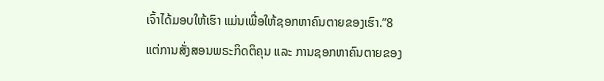ເຈົ້າໄດ້ມອບໃຫ້ເຮົາ ແມ່ນເພື່ອໃຫ້ຊອກຫາຄົນຕາຍຂອງເຮົາ.”8
ແຕ່ການສັ່ງສອນພຣະກິດຕິຄຸນ ແລະ ການຊອກຫາຄົນຕາຍຂອງ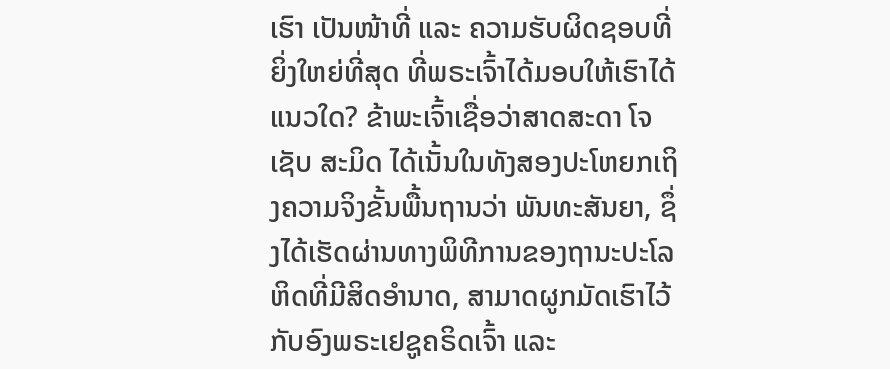ເຮົາ ເປັນໜ້າທີ່ ແລະ ຄວາມຮັບຜິດຊອບທີ່ຍິ່ງໃຫຍ່ທີ່ສຸດ ທີ່ພຣະເຈົ້າໄດ້ມອບໃຫ້ເຮົາໄດ້ແນວໃດ? ຂ້າພະເຈົ້າເຊື່ອວ່າສາດສະດາ ໂຈເຊັບ ສະມິດ ໄດ້ເນັ້ນໃນທັງສອງປະໂຫຍກເຖິງຄວາມຈິງຂັ້ນພື້ນຖານວ່າ ພັນທະສັນຍາ, ຊຶ່ງໄດ້ເຮັດຜ່ານທາງພິທີການຂອງຖານະປະໂລຫິດທີ່ມີສິດອຳນາດ, ສາມາດຜູກມັດເຮົາໄວ້ກັບອົງພຣະເຢຊູຄຣິດເຈົ້າ ແລະ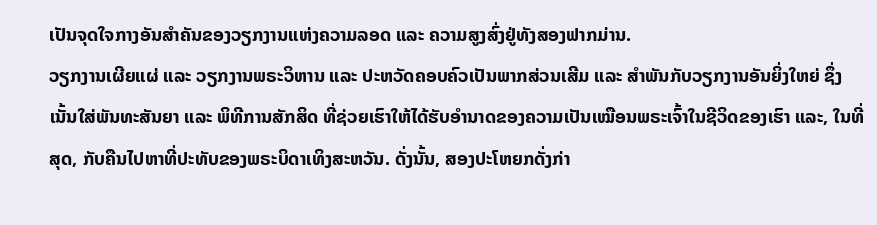ເປັນຈຸດໃຈກາງອັນສຳຄັນຂອງວຽກງານແຫ່ງຄວາມລອດ ແລະ ຄວາມສູງສົ່ງຢູ່ທັງສອງຟາກມ່ານ.
ວຽກງານເຜີຍແຜ່ ແລະ ວຽກງານພຣະວິຫານ ແລະ ປະຫວັດຄອບຄົວເປັນພາກສ່ວນເສີມ ແລະ ສຳພັນກັບວຽກງານອັນຍິ່ງໃຫຍ່ ຊຶ່ງເນັ້ນໃສ່ພັນທະສັນຍາ ແລະ ພິທີການສັກສິດ ທີ່ຊ່ວຍເຮົາໃຫ້ໄດ້ຮັບອຳນາດຂອງຄວາມເປັນເໝືອນພຣະເຈົ້າໃນຊີວິດຂອງເຮົາ ແລະ, ໃນທີ່ສຸດ, ກັບຄືນໄປຫາທີ່ປະທັບຂອງພຣະບິດາເທິງສະຫວັນ. ດັ່ງນັ້ນ, ສອງປະໂຫຍກດັ່ງກ່າ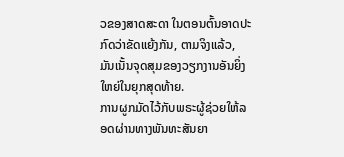ວຂອງສາດສະດາ ໃນຕອນຕົ້ນອາດປະກົດວ່າຂັດແຍ້ງກັນ, ຕາມຈິງແລ້ວ, ມັນເນັ້ນຈຸດສຸມຂອງວຽກງານອັນຍິ່ງໃຫຍ່ໃນຍຸກສຸດທ້າຍ.
ການຜູກມັດໄວ້ກັບພຣະຜູ້ຊ່ວຍໃຫ້ລອດຜ່ານທາງພັນທະສັນຍາ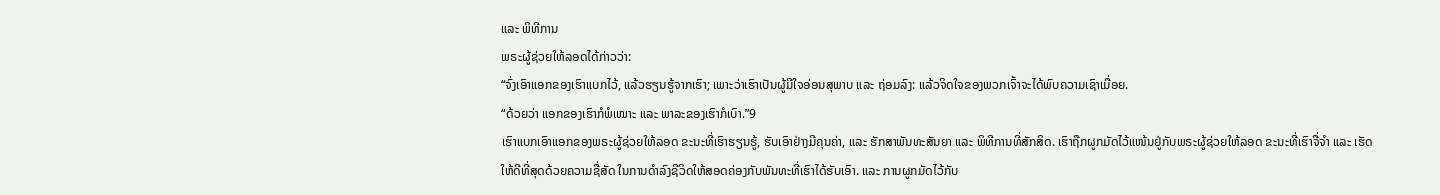ແລະ ພິທີການ
ພຣະຜູ້ຊ່ວຍໃຫ້ລອດໄດ້ກ່າວວ່າ:
“ຈົ່ງເອົາແອກຂອງເຮົາແບກໄວ້, ແລ້ວຮຽນຮູ້ຈາກເຮົາ; ເພາະວ່າເຮົາເປັນຜູ້ມີໃຈອ່ອນສຸພາບ ແລະ ຖ່ອມລົງ: ແລ້ວຈິດໃຈຂອງພວກເຈົ້າຈະໄດ້ພົບຄວາມເຊົາເມື່ອຍ.
“ດ້ວຍວ່າ ແອກຂອງເຮົາກໍພໍເໝາະ ແລະ ພາລະຂອງເຮົາກໍເບົາ.”9
ເຮົາແບກເອົາແອກຂອງພຣະຜູ້ຊ່ວຍໃຫ້ລອດ ຂະນະທີ່ເຮົາຮຽນຮູ້, ຮັບເອົາຢ່າງມີຄຸນຄ່າ, ແລະ ຮັກສາພັນທະສັນຍາ ແລະ ພິທີການທີ່ສັກສິດ. ເຮົາຖືກຜູກມັດໄວ້ແໜ້ນຢູ່ກັບພຣະຜູ້ຊ່ວຍໃຫ້ລອດ ຂະນະທີ່ເຮົາຈື່ຈຳ ແລະ ເຮັດໃຫ້ດີທີ່ສຸດດ້ວຍຄວາມຊື່ສັດ ໃນການດຳລົງຊີວິດໃຫ້ສອດຄ່ອງກັບພັນທະທີ່ເຮົາໄດ້ຮັບເອົາ. ແລະ ການຜູກມັດໄວ້ກັບ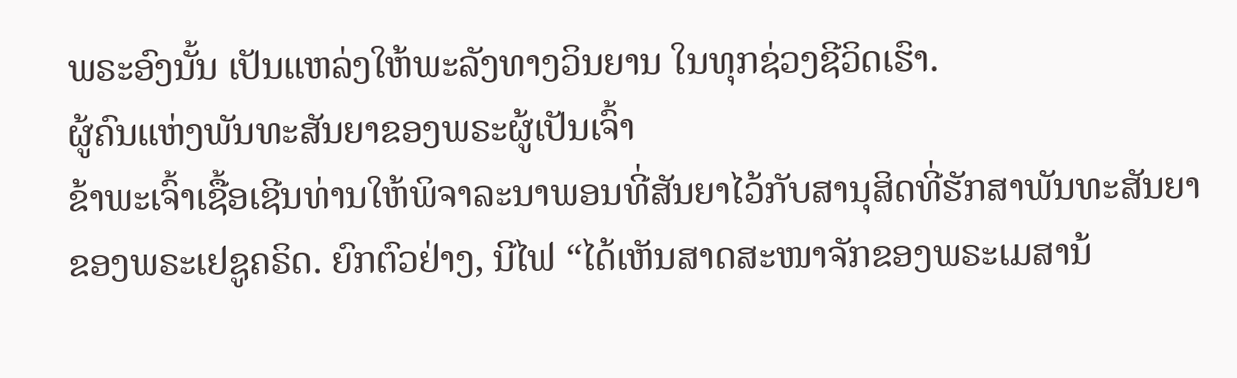ພຣະອົງນັ້ນ ເປັນແຫລ່ງໃຫ້ພະລັງທາງວິນຍານ ໃນທຸກຊ່ວງຊີວິດເຮົາ.
ຜູ້ຄົນແຫ່ງພັນທະສັນຍາຂອງພຣະຜູ້ເປັນເຈົ້າ
ຂ້າພະເຈົ້າເຊື້ອເຊີນທ່ານໃຫ້ພິຈາລະນາພອນທີ່ສັນຍາໄວ້ກັບສານຸສິດທີ່ຮັກສາພັນທະສັນຍາຂອງພຣະເຢຊູຄຣິດ. ຍົກຕົວຢ່າງ, ນີໄຟ “ໄດ້ເຫັນສາດສະໜາຈັກຂອງພຣະເມສານ້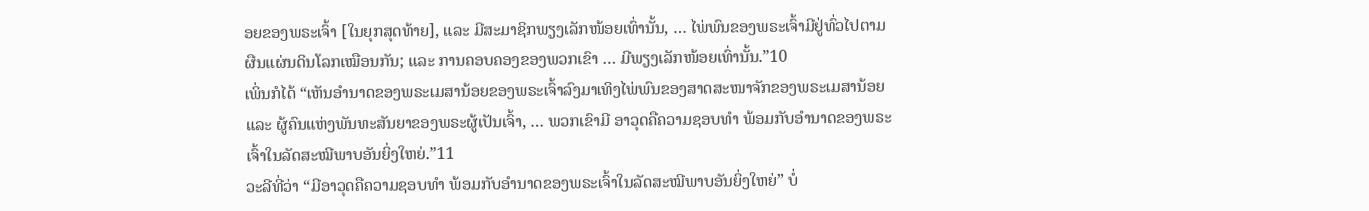ອຍຂອງພຣະເຈົ້າ [ໃນຍຸກສຸດທ້າຍ], ແລະ ມີສະມາຊິກພຽງເລັກໜ້ອຍເທົ່ານັ້ນ, … ໄພ່ພົນຂອງພຣະເຈົ້າມີຢູ່ທົ່ວໄປຕາມຜືນແຜ່ນດິນໂລກເໝືອນກັນ; ແລະ ການຄອບຄອງຂອງພວກເຂົາ … ມີພຽງເລັກໜ້ອຍເທົ່ານັ້ນ.”10
ເພິ່ນກໍໄດ້ “ເຫັນອຳນາດຂອງພຣະເມສານ້ອຍຂອງພຣະເຈົ້າລົງມາເທິງໄພ່ພົນຂອງສາດສະໜາຈັກຂອງພຣະເມສານ້ອຍ ແລະ ຜູ້ຄົນແຫ່ງພັນທະສັນຍາຂອງພຣະຜູ້ເປັນເຈົ້າ, … ພວກເຂົາມີ ອາວຸດຄືຄວາມຊອບທຳ ພ້ອມກັບອຳນາດຂອງພຣະເຈົ້າໃນລັດສະໝີພາບອັນຍິ່ງໃຫຍ່.”11
ວະລີທີ່ວ່າ “ມີອາວຸດຄືຄວາມຊອບທຳ ພ້ອມກັບອຳນາດຂອງພຣະເຈົ້າໃນລັດສະໝີພາບອັນຍິ່ງໃຫຍ່” ບໍ່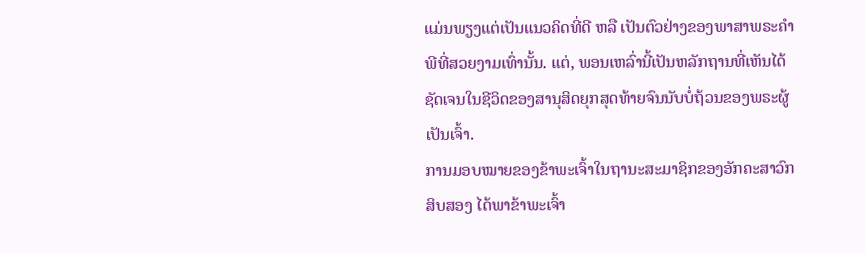ແມ່ນພຽງແຕ່ເປັນແນວຄິດທີ່ດີ ຫລື ເປັນຕົວຢ່າງຂອງພາສາພຣະຄຳພີທີ່ສວຍງາມເທົ່ານັ້ນ. ແຕ່, ພອນເຫລົ່ານີ້ເປັນຫລັກຖານທີ່ເຫັນໄດ້ຊັດເຈນໃນຊີວິດຂອງສານຸສິດຍຸກສຸດທ້າຍຈົນນັບບໍ່ຖ້ວນຂອງພຣະຜູ້ເປັນເຈົ້າ.
ການມອບໝາຍຂອງຂ້າພະເຈົ້າໃນຖານະສະມາຊິກຂອງອັກຄະສາວົກສິບສອງ ໄດ້ພາຂ້າພະເຈົ້າ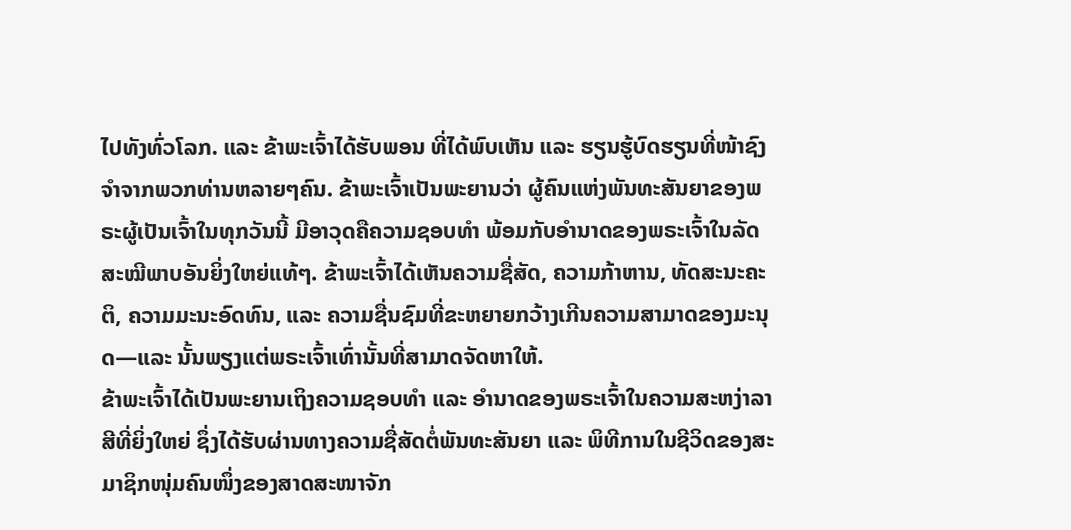ໄປທັງທົ່ວໂລກ. ແລະ ຂ້າພະເຈົ້າໄດ້ຮັບພອນ ທີ່ໄດ້ພົບເຫັນ ແລະ ຮຽນຮູ້ບົດຮຽນທີ່ໜ້າຊົງຈຳຈາກພວກທ່ານຫລາຍໆຄົນ. ຂ້າພະເຈົ້າເປັນພະຍານວ່າ ຜູ້ຄົນແຫ່ງພັນທະສັນຍາຂອງພຣະຜູ້ເປັນເຈົ້າໃນທຸກວັນນີ້ ມີອາວຸດຄືຄວາມຊອບທຳ ພ້ອມກັບອຳນາດຂອງພຣະເຈົ້າໃນລັດສະໝີພາບອັນຍິ່ງໃຫຍ່ແທ້ໆ. ຂ້າພະເຈົ້າໄດ້ເຫັນຄວາມຊື່ສັດ, ຄວາມກ້າຫານ, ທັດສະນະຄະຕິ, ຄວາມມະນະອົດທົນ, ແລະ ຄວາມຊື່ນຊົມທີ່ຂະຫຍາຍກວ້າງເກີນຄວາມສາມາດຂອງມະນຸດ—ແລະ ນັ້ນພຽງແຕ່ພຣະເຈົ້າເທົ່ານັ້ນທີ່ສາມາດຈັດຫາໃຫ້.
ຂ້າພະເຈົ້າໄດ້ເປັນພະຍານເຖິງຄວາມຊອບທຳ ແລະ ອຳນາດຂອງພຣະເຈົ້າໃນຄວາມສະຫງ່າລາສີທີ່ຍິ່ງໃຫຍ່ ຊຶ່ງໄດ້ຮັບຜ່ານທາງຄວາມຊື່ສັດຕໍ່ພັນທະສັນຍາ ແລະ ພິທີການໃນຊີວິດຂອງສະມາຊິກໜຸ່ມຄົນໜຶ່ງຂອງສາດສະໜາຈັກ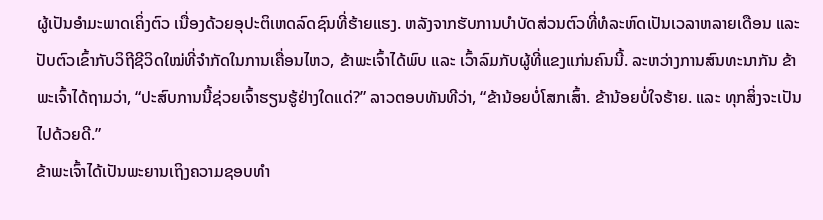ຜູ້ເປັນອຳມະພາດເຄິ່ງຕົວ ເນື່ອງດ້ວຍອຸປະຕິເຫດລົດຊົນທີ່ຮ້າຍແຮງ. ຫລັງຈາກຮັບການບຳບັດສ່ວນຕົວທີ່ທໍລະຫົດເປັນເວລາຫລາຍເດືອນ ແລະ ປັບຕົວເຂົ້າກັບວິຖີຊີວິດໃໝ່ທີ່ຈຳກັດໃນການເຄື່ອນໄຫວ, ຂ້າພະເຈົ້າໄດ້ພົບ ແລະ ເວົ້າລົມກັບຜູ້ທີ່ແຂງແກ່ນຄົນນີ້. ລະຫວ່າງການສົນທະນາກັນ ຂ້າພະເຈົ້າໄດ້ຖາມວ່າ, “ປະສົບການນີ້ຊ່ວຍເຈົ້າຮຽນຮູ້ຢ່າງໃດແດ່?” ລາວຕອບທັນທີວ່າ, “ຂ້ານ້ອຍບໍ່ໂສກເສົ້າ. ຂ້ານ້ອຍບໍ່ໃຈຮ້າຍ. ແລະ ທຸກສິ່ງຈະເປັນໄປດ້ວຍດີ.”
ຂ້າພະເຈົ້າໄດ້ເປັນພະຍານເຖິງຄວາມຊອບທຳ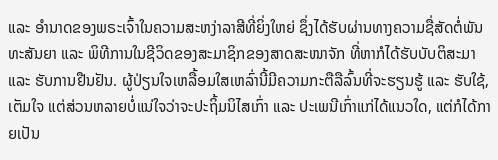ແລະ ອຳນາດຂອງພຣະເຈົ້າໃນຄວາມສະຫງ່າລາສີທີ່ຍິ່ງໃຫຍ່ ຊຶ່ງໄດ້ຮັບຜ່ານທາງຄວາມຊື່ສັດຕໍ່ພັນທະສັນຍາ ແລະ ພິທີການໃນຊີວິດຂອງສະມາຊິກຂອງສາດສະໜາຈັກ ທີ່ຫາກໍໄດ້ຮັບບັບຕິສະມາ ແລະ ຮັບການຢືນຢັນ. ຜູ້ປ່ຽນໃຈເຫລື້ອມໃສເຫລົ່ານີ້ມີຄວາມກະຕືລືລົ້ນທີ່ຈະຮຽນຮູ້ ແລະ ຮັບໃຊ້, ເຕັມໃຈ ແຕ່ສ່ວນຫລາຍບໍ່ແນ່ໃຈວ່າຈະປະຖິ້ມນິໄສເກົ່າ ແລະ ປະເພນີເກົ່າແກ່ໄດ້ແນວໃດ, ແຕ່ກໍໄດ້ກາຍເປັນ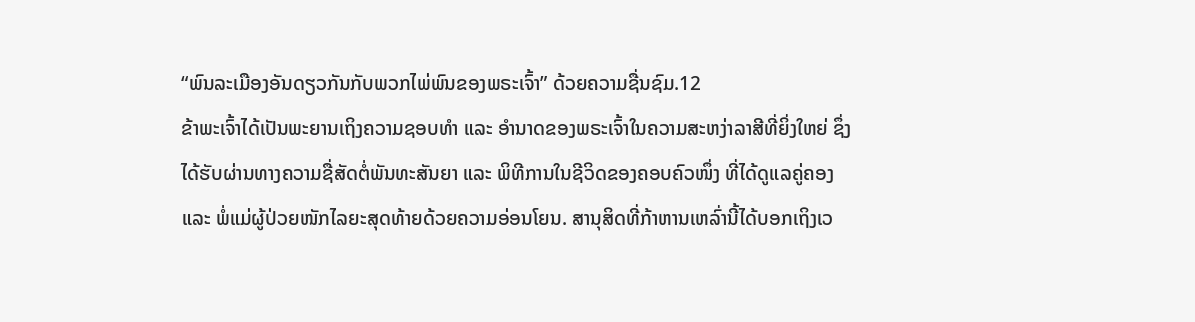“ພົນລະເມືອງອັນດຽວກັນກັບພວກໄພ່ພົນຂອງພຣະເຈົ້າ” ດ້ວຍຄວາມຊື່ນຊົມ.12
ຂ້າພະເຈົ້າໄດ້ເປັນພະຍານເຖິງຄວາມຊອບທຳ ແລະ ອຳນາດຂອງພຣະເຈົ້າໃນຄວາມສະຫງ່າລາສີທີ່ຍິ່ງໃຫຍ່ ຊຶ່ງໄດ້ຮັບຜ່ານທາງຄວາມຊື່ສັດຕໍ່ພັນທະສັນຍາ ແລະ ພິທີການໃນຊີວິດຂອງຄອບຄົວໜຶ່ງ ທີ່ໄດ້ດູແລຄູ່ຄອງ ແລະ ພໍ່ແມ່ຜູ້ປ່ວຍໜັກໄລຍະສຸດທ້າຍດ້ວຍຄວາມອ່ອນໂຍນ. ສານຸສິດທີ່ກ້າຫານເຫລົ່ານີ້ໄດ້ບອກເຖິງເວ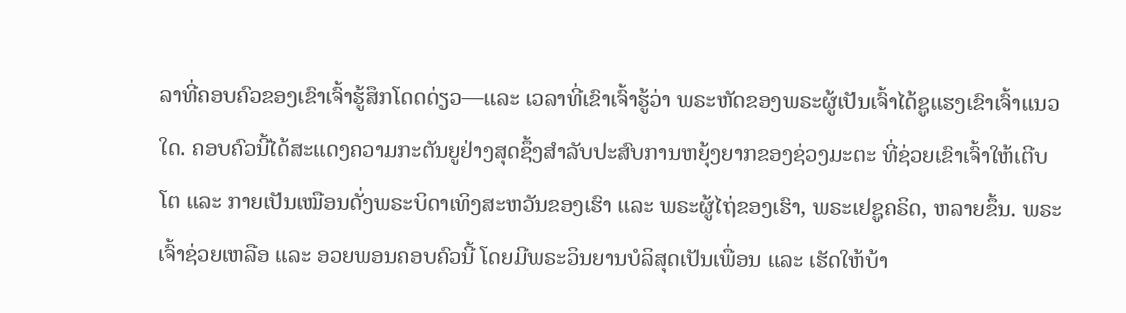ລາທີ່ຄອບຄົວຂອງເຂົາເຈົ້າຮູ້ສຶກໂດດດ່ຽວ—ແລະ ເວລາທີ່ເຂົາເຈົ້າຮູ້ວ່າ ພຣະຫັດຂອງພຣະຜູ້ເປັນເຈົ້າໄດ້ຊູແຮງເຂົາເຈົ້າແນວໃດ. ຄອບຄົວນີ້ໄດ້ສະແດງຄວາມກະຕັນຍູຢ່າງສຸດຊຶ້ງສຳລັບປະສົບການຫຍຸ້ງຍາກຂອງຊ່ວງມະຕະ ທີ່ຊ່ວຍເຂົາເຈົ້າໃຫ້ເຕີບໂຕ ແລະ ກາຍເປັນເໝືອນດັ່ງພຣະບິດາເທິງສະຫວັນຂອງເຮົາ ແລະ ພຣະຜູ້ໄຖ່ຂອງເຮົາ, ພຣະເຢຊູຄຣິດ, ຫລາຍຂຶ້ນ. ພຣະເຈົ້າຊ່ວຍເຫລືອ ແລະ ອວຍພອນຄອບຄົວນີ້ ໂດຍມີພຣະວິນຍານບໍລິສຸດເປັນເພື່ອນ ແລະ ເຮັດໃຫ້ບ້າ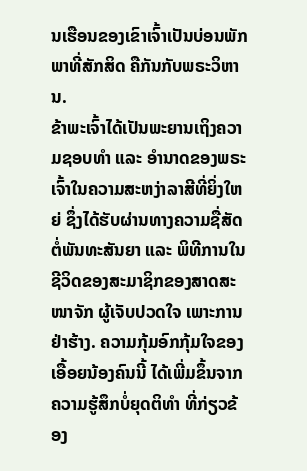ນເຮືອນຂອງເຂົາເຈົ້າເປັນບ່ອນພັກພາທີ່ສັກສິດ ຄືກັນກັບພຣະວິຫານ.
ຂ້າພະເຈົ້າໄດ້ເປັນພະຍານເຖິງຄວາມຊອບທຳ ແລະ ອຳນາດຂອງພຣະເຈົ້າໃນຄວາມສະຫງ່າລາສີທີ່ຍິ່ງໃຫຍ່ ຊຶ່ງໄດ້ຮັບຜ່ານທາງຄວາມຊື່ສັດຕໍ່ພັນທະສັນຍາ ແລະ ພິທີການໃນຊີວິດຂອງສະມາຊິກຂອງສາດສະໜາຈັກ ຜູ້ເຈັບປວດໃຈ ເພາະການຢ່າຮ້າງ. ຄວາມກຸ້ມອົກກຸ້ມໃຈຂອງເອື້ອຍນ້ອງຄົນນີ້ ໄດ້ເພີ່ມຂຶ້ນຈາກຄວາມຮູ້ສຶກບໍ່ຍຸດຕິທຳ ທີ່ກ່ຽວຂ້ອງ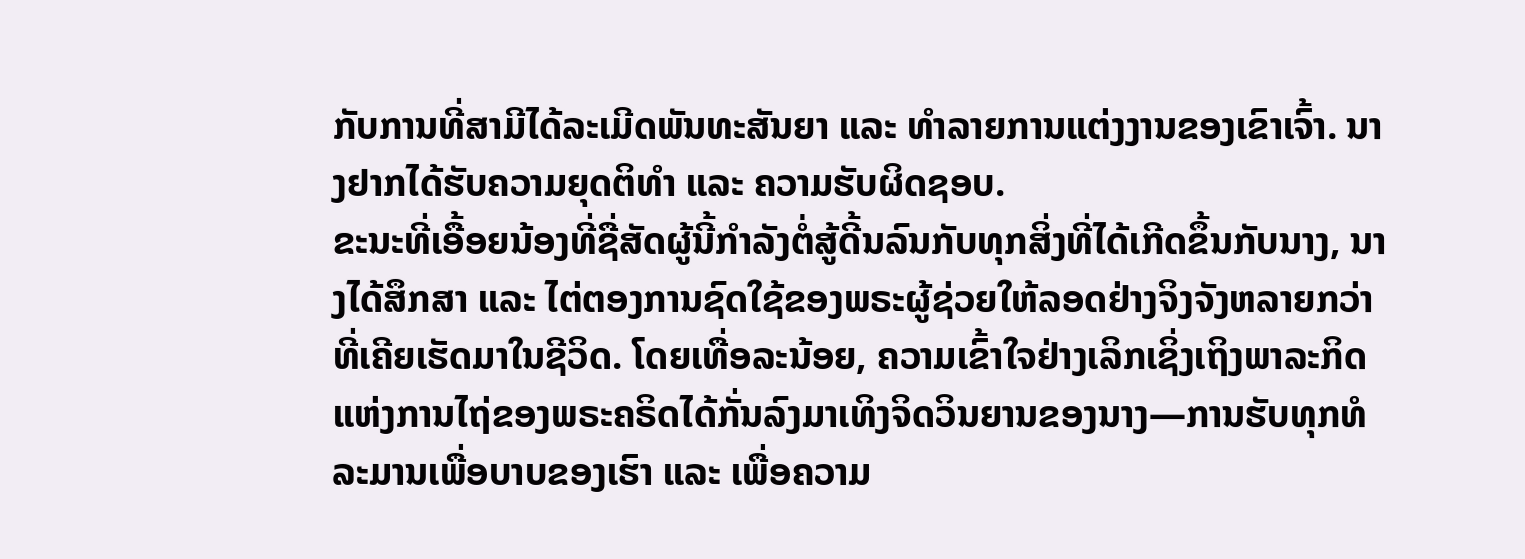ກັບການທີ່ສາມີໄດ້ລະເມີດພັນທະສັນຍາ ແລະ ທຳລາຍການແຕ່ງງານຂອງເຂົາເຈົ້າ. ນາງຢາກໄດ້ຮັບຄວາມຍຸດຕິທຳ ແລະ ຄວາມຮັບຜິດຊອບ.
ຂະນະທີ່ເອື້ອຍນ້ອງທີ່ຊື່ສັດຜູ້ນີ້ກຳລັງຕໍ່ສູ້ດີ້ນລົນກັບທຸກສິ່ງທີ່ໄດ້ເກີດຂຶ້ນກັບນາງ, ນາງໄດ້ສຶກສາ ແລະ ໄຕ່ຕອງການຊົດໃຊ້ຂອງພຣະຜູ້ຊ່ວຍໃຫ້ລອດຢ່າງຈິງຈັງຫລາຍກວ່າທີ່ເຄີຍເຮັດມາໃນຊີວິດ. ໂດຍເທື່ອລະນ້ອຍ, ຄວາມເຂົ້າໃຈຢ່າງເລິກເຊິ່ງເຖິງພາລະກິດແຫ່ງການໄຖ່ຂອງພຣະຄຣິດໄດ້ກັ່ນລົງມາເທິງຈິດວິນຍານຂອງນາງ—ການຮັບທຸກທໍລະມານເພື່ອບາບຂອງເຮົາ ແລະ ເພື່ອຄວາມ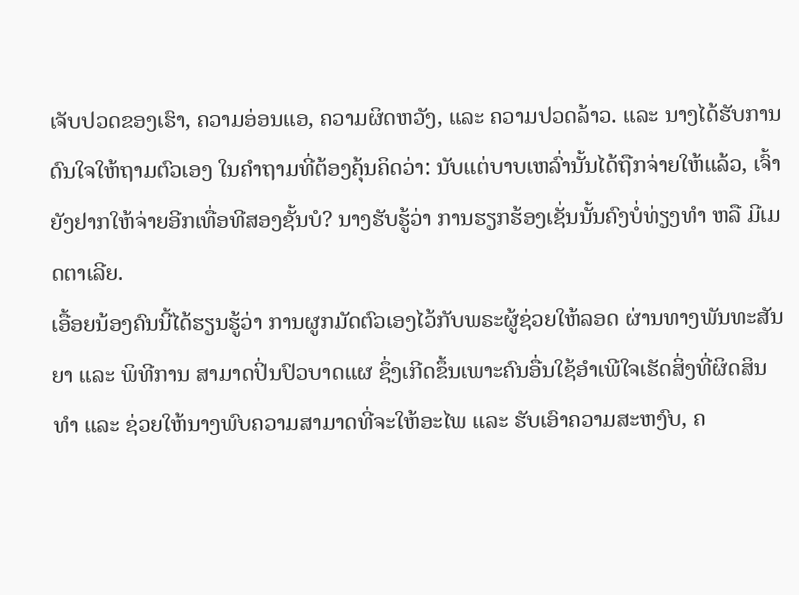ເຈັບປວດຂອງເຮົາ, ຄວາມອ່ອນແອ, ຄວາມຜິດຫວັງ, ແລະ ຄວາມປວດລ້າວ. ແລະ ນາງໄດ້ຮັບການດົນໃຈໃຫ້ຖາມຕົວເອງ ໃນຄຳຖາມທີ່ຕ້ອງຄຸ້ນຄິດວ່າ: ນັບແຕ່ບາບເຫລົ່ານັ້ນໄດ້ຖືກຈ່າຍໃຫ້ແລ້ວ, ເຈົ້າຍັງຢາກໃຫ້ຈ່າຍອີກເທື່ອທີສອງຊັ້ນບໍ? ນາງຮັບຮູ້ວ່າ ການຮຽກຮ້ອງເຊັ່ນນັ້ນຄົງບໍ່ທ່ຽງທຳ ຫລື ມີເມດຕາເລີຍ.
ເອື້ອຍນ້ອງຄົນນີ້ໄດ້ຮຽນຮູ້ວ່າ ການຜູກມັດຕົວເອງໄວ້ກັບພຣະຜູ້ຊ່ວຍໃຫ້ລອດ ຜ່ານທາງພັນທະສັນຍາ ແລະ ພິທີການ ສາມາດປິ່ນປົວບາດແຜ ຊຶ່ງເກີດຂຶ້ນເພາະຄົນອື່ນໃຊ້ອຳເພີໃຈເຮັດສິ່ງທີ່ຜິດສິນທຳ ແລະ ຊ່ວຍໃຫ້ນາງພົບຄວາມສາມາດທີ່ຈະໃຫ້ອະໄພ ແລະ ຮັບເອົາຄວາມສະຫງົບ, ຄ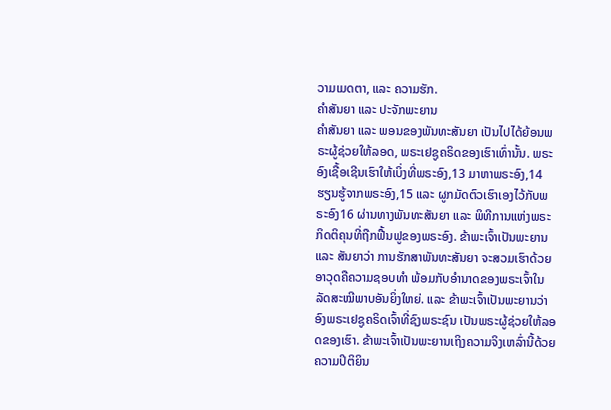ວາມເມດຕາ, ແລະ ຄວາມຮັກ.
ຄຳສັນຍາ ແລະ ປະຈັກພະຍານ
ຄຳສັນຍາ ແລະ ພອນຂອງພັນທະສັນຍາ ເປັນໄປໄດ້ຍ້ອນພຣະຜູ້ຊ່ວຍໃຫ້ລອດ, ພຣະເຢຊູຄຣິດຂອງເຮົາເທົ່ານັ້ນ. ພຣະອົງເຊື້ອເຊີນເຮົາໃຫ້ເບິ່ງທີ່ພຣະອົງ,13 ມາຫາພຣະອົງ,14 ຮຽນຮູ້ຈາກພຣະອົງ,15 ແລະ ຜູກມັດຕົວເຮົາເອງໄວ້ກັບພຣະອົງ16 ຜ່ານທາງພັນທະສັນຍາ ແລະ ພິທີການແຫ່ງພຣະກິດຕິຄຸນທີ່ຖືກຟື້ນຟູຂອງພຣະອົງ. ຂ້າພະເຈົ້າເປັນພະຍານ ແລະ ສັນຍາວ່າ ການຮັກສາພັນທະສັນຍາ ຈະສວມເຮົາດ້ວຍອາວຸດຄືຄວາມຊອບທຳ ພ້ອມກັບອຳນາດຂອງພຣະເຈົ້າໃນລັດສະໝີພາບອັນຍິ່ງໃຫຍ່. ແລະ ຂ້າພະເຈົ້າເປັນພະຍານວ່າ ອົງພຣະເຢຊູຄຣິດເຈົ້າທີ່ຊົງພຣະຊົນ ເປັນພຣະຜູ້ຊ່ວຍໃຫ້ລອດຂອງເຮົາ. ຂ້າພະເຈົ້າເປັນພະຍານເຖິງຄວາມຈິງເຫລົ່ານີ້ດ້ວຍຄວາມປິຕິຍິນ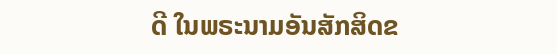ດີ ໃນພຣະນາມອັນສັກສິດຂ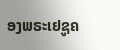ອງພຣະເຢຊູຄ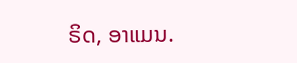ຣິດ, ອາແມນ.